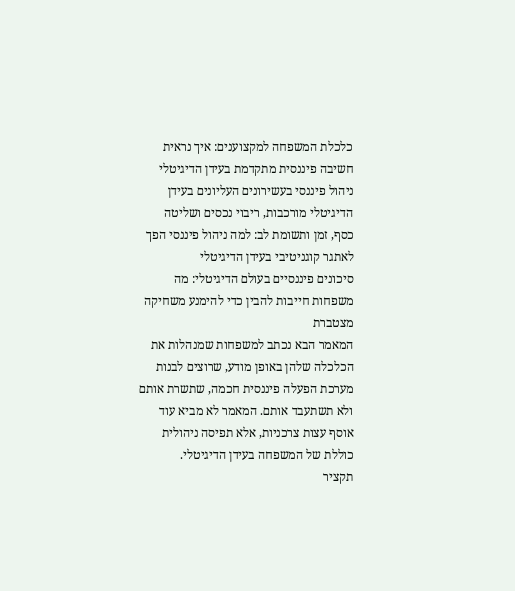כלכלת המשפחה למקצוענים: איך נראית חשיבה פיננסית מתקדמת בעידן הדיגיטלי
ניהול פיננסי בעשירונים העליונים בעידן הדיגיטלי מורכבות, ריבוי נכסים ושליטה
כסף, זמן ותשומת לב: למה ניהול פיננסי הפך לאתגר קוגניטיבי בעידן הדיגיטלי
סיכונים פיננסיים בעולם הדיגיטלי: מה משפחות חייבות להבין כדי להימנע משחיקה מצטברת
המאמר הבא נכתב למשפחות שמנהלות את הכלכלה שלהן באופן מודע, שרוצים לבנות מערכת הפעלה פיננסית חכמה, שתשרת אותם ולא תשתעבד אותם. המאמר לא מביא עוד אוסף עצות צרכניות, אלא תפיסה ניהולית כוללת של המשפחה בעידן הדיגיטלי.
תקציר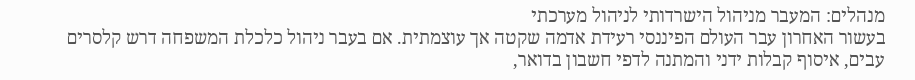מנהלים: המעבר מניהול הישרדותי לניהול מערכתי
בעשור האחרון עבר העולם הפיננסי רעידת אדמה שקטה אך עוצמתית. אם בעבר ניהול כלכלת המשפחה דרש קלסרים עבים, איסוף קבלות ידני והמתנה לדפי חשבון בדואר,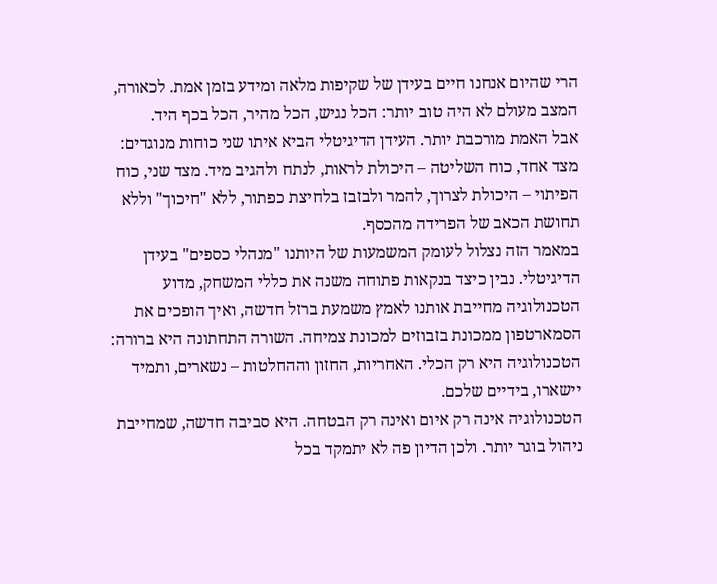הרי שהיום אנחנו חיים בעידן של שקיפות מלאה ומידע בזמן אמת. לכאורה, המצב מעולם לא היה טוב יותר: הכל נגיש, הכל מהיר, הכל בכף היד.
אבל האמת מורכבת יותר. העידן הדיגיטלי הביא איתו שני כוחות מנוגדים: מצד אחד, כוח השליטה – היכולת לראות, לנתח ולהגיב מיד. מצד שני, כוח הפיתוי – היכולת לצרוך, להמר ולבזבז בלחיצת כפתור, ללא "חיכוך" וללא תחושת הכאב של הפרידה מהכסף.
במאמר הזה נצלול לעומק המשמעות של היותנו "מנהלי כספים" בעידן הדיגיטלי. נבין כיצד בנקאות פתוחה משנה את כללי המשחק, מדוע הטכנולוגיה מחייבת אותנו לאמץ משמעת ברזל חדשה, ואיך הופכים את הסמארטפון ממכונת בזבוזים למכונת צמיחה. השורה התחתונה היא ברורה: הטכנולוגיה היא רק הכלי. האחריות, החזון וההחלטות – נשארים, ותמיד יישארו, בידיים שלכם.
הטכנולוגיה אינה רק איום ואינה רק הבטחה. היא סביבה חדשה, שמחייבת ניהול בוגר יותר. ולכן הדיון פה לא יתמקד בכל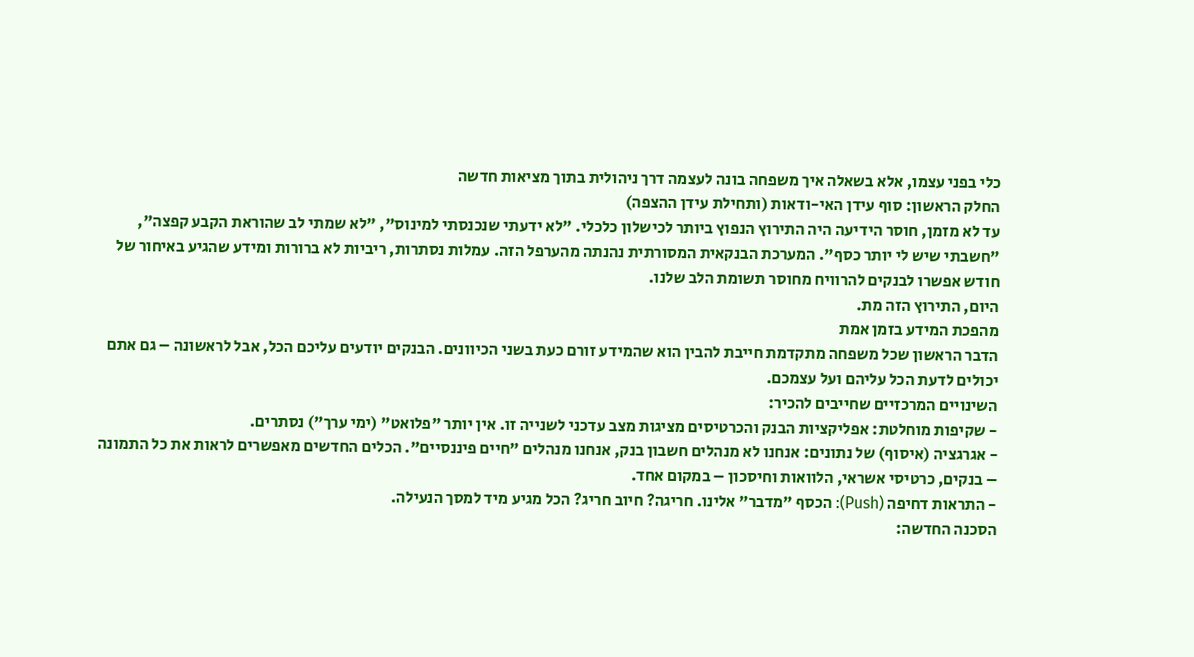כלי בפני עצמו, אלא בשאלה איך משפחה בונה לעצמה דרך ניהולית בתוך מציאות חדשה
החלק הראשון: סוף עידן האי-ודאות (ותחילת עידן ההצפה)
עד לא מזמן, חוסר הידיעה היה התירוץ הנפוץ ביותר לכישלון כלכלי. "לא ידעתי שנכנסתי למינוס", "לא שמתי לב שהוראת הקבע קפצה", "חשבתי שיש לי יותר כסף". המערכת הבנקאית המסורתית נהנתה מהערפל הזה. עמלות נסתרות, ריביות לא ברורות ומידע שהגיע באיחור של חודש אפשרו לבנקים להרוויח מחוסר תשומת הלב שלנו.
היום, התירוץ הזה מת.
מהפכת המידע בזמן אמת
הדבר הראשון שכל משפחה מתקדמת חייבת להבין הוא שהמידע זורם כעת בשני הכיוונים. הבנקים יודעים עליכם הכל, אבל לראשונה – גם אתם יכולים לדעת הכל עליהם ועל עצמכם.
השינויים המרכזיים שחייבים להכיר:
- שקיפות מוחלטת: אפליקציות הבנק והכרטיסים מציגות מצב עדכני לשנייה זו. אין יותר "פלואט" (ימי ערך") נסתרים.
- אגרגציה (איסוף) של נתונים: אנחנו לא מנהלים חשבון בנק, אנחנו מנהלים "חיים פיננסיים". הכלים החדשים מאפשרים לראות את כל התמונה – בנקים, כרטיסי אשראי, הלוואות וחיסכון – במקום אחד.
- התראות דחיפה (Push): הכסף "מדבר" אלינו. חריגה? חיוב חריג? הכל מגיע מיד למסך הנעילה.
הסכנה החדשה: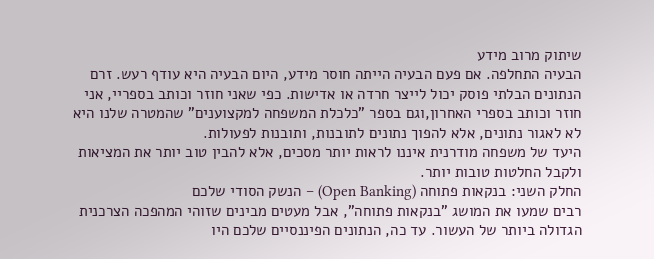שיתוק מרוב מידע
הבעיה התחלפה. אם פעם הבעיה הייתה חוסר מידע, היום הבעיה היא עודף רעש. זרם הנתונים הבלתי פוסק יכול לייצר חרדה או אדישות. כפי שאני חוזר וכותב בספריי, אני חוזר וכותב בספרי האחרון,וגם בספר "כלכלת המשפחה למקצוענים" שהמטרה שלנו היא לא לאגור נתונים, אלא להפוך נתונים לתובנות, ותובנות לפעולות.
היעד של משפחה מודרנית איננו לראות יותר מסכים, אלא להבין טוב יותר את המציאות ולקבל החלטות טובות יותר.
החלק השני: בנקאות פתוחה (Open Banking) – הנשק הסודי שלכם
רבים שמעו את המושג "בנקאות פתוחה", אבל מעטים מבינים שזוהי המהפכה הצרכנית הגדולה ביותר של העשור. עד כה, הנתונים הפיננסיים שלכם היו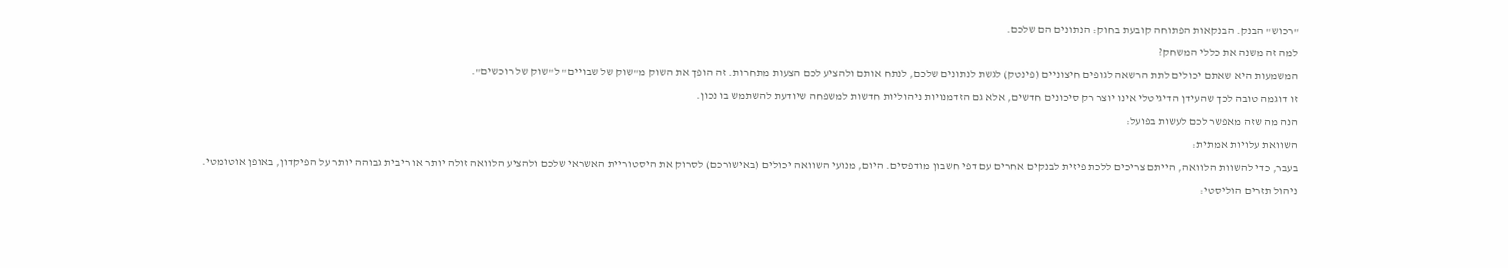"רכוש" הבנק. הבנקאות הפתוחה קובעת בחוק: הנתונים הם שלכם.
למה זה משנה את כללי המשחק?
המשמעות היא שאתם יכולים לתת הרשאה לגופים חיצוניים (פינטק) לגשת לנתונים שלכם, לנתח אותם ולהציע לכם הצעות מתחרות. זה הופך את השוק מ"שוק של שבויים" ל"שוק של רוכשים".
זו דוגמה טובה לכך שהעידן הדיגיטלי אינו יוצר רק סיכונים חדשים, אלא גם הזדמנויות ניהוליות חדשות למשפחה שיודעת להשתמש בו נכון.
הנה מה שזה מאפשר לכם לעשות בפועל:
השוואת עלויות אמתית:
בעבר, כדי להשוות הלוואה, הייתם צריכים ללכת פיזית לבנקים אחרים עם דפי חשבון מודפסים. היום, מנועי השוואה יכולים (באישורכם) לסרוק את היסטוריית האשראי שלכם ולהציע הלוואה זולה יותר או ריבית גבוהה יותר על הפיקדון, באופן אוטומטי.
ניהול תזרים הוליסטי: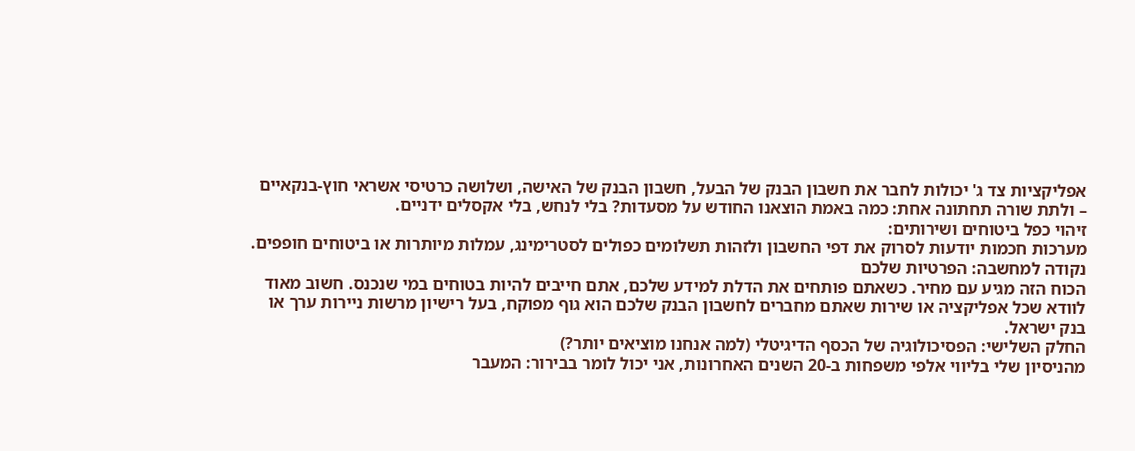אפליקציות צד ג' יכולות לחבר את חשבון הבנק של הבעל, חשבון הבנק של האישה, ושלושה כרטיסי אשראי חוץ-בנקאיים – ולתת שורה תחתונה אחת: כמה באמת הוצאנו החודש על מסעדות? בלי לנחש, בלי אקסלים ידניים.
זיהוי כפל ביטוחים ושירותים:
מערכות חכמות יודעות לסרוק את דפי החשבון ולזהות תשלומים כפולים לסטרימינג, עמלות מיותרות או ביטוחים חופפים.
נקודה למחשבה: הפרטיות שלכם
הכוח הזה מגיע עם מחיר. כשאתם פותחים את הדלת למידע שלכם, אתם חייבים להיות בטוחים במי שנכנס. חשוב מאוד לוודא שכל אפליקציה או שירות שאתם מחברים לחשבון הבנק שלכם הוא גוף מפוקח, בעל רישיון מרשות ניירות ערך או בנק ישראל.
החלק השלישי: הפסיכולוגיה של הכסף הדיגיטלי (למה אנחנו מוציאים יותר?)
מהניסיון שלי בליווי אלפי משפחות ב-20 השנים האחרונות, אני יכול לומר בבירור: המעבר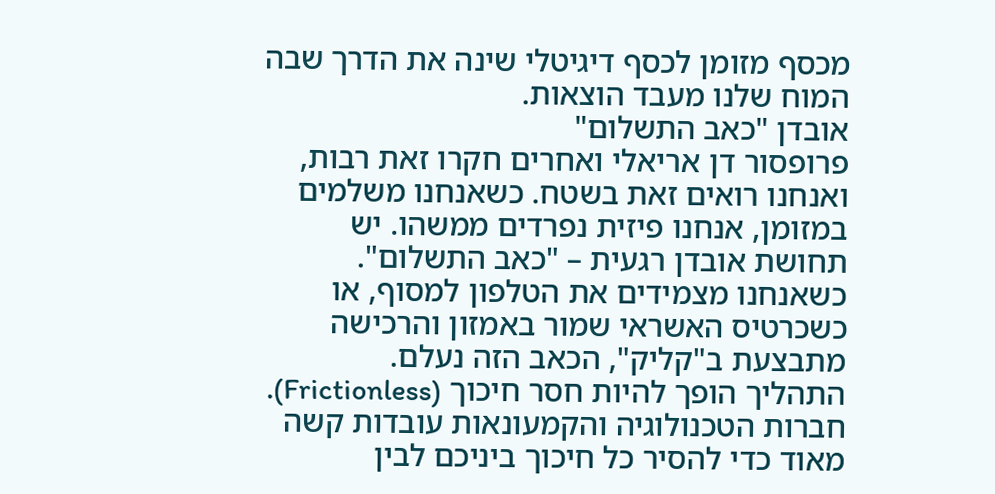מכסף מזומן לכסף דיגיטלי שינה את הדרך שבה המוח שלנו מעבד הוצאות.
אובדן "כאב התשלום"
פרופסור דן אריאלי ואחרים חקרו זאת רבות, ואנחנו רואים זאת בשטח. כשאנחנו משלמים במזומן, אנחנו פיזית נפרדים ממשהו. יש תחושת אובדן רגעית – "כאב התשלום". כשאנחנו מצמידים את הטלפון למסוף, או כשכרטיס האשראי שמור באמזון והרכישה מתבצעת ב"קליק", הכאב הזה נעלם.
התהליך הופך להיות חסר חיכוך (Frictionless). חברות הטכנולוגיה והקמעונאות עובדות קשה מאוד כדי להסיר כל חיכוך ביניכם לבין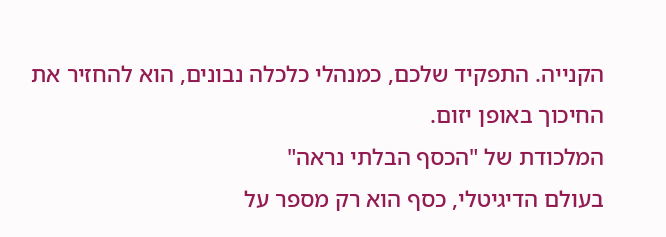הקנייה. התפקיד שלכם, כמנהלי כלכלה נבונים, הוא להחזיר את החיכוך באופן יזום.
המלכודת של "הכסף הבלתי נראה"
בעולם הדיגיטלי, כסף הוא רק מספר על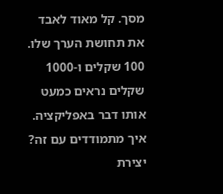מסך. קל מאוד לאבד את תחושת הערך שלו. 100 שקלים ו-1000 שקלים נראים כמעט אותו דבר באפליקציה.
איך מתמודדים עם זה? יצירת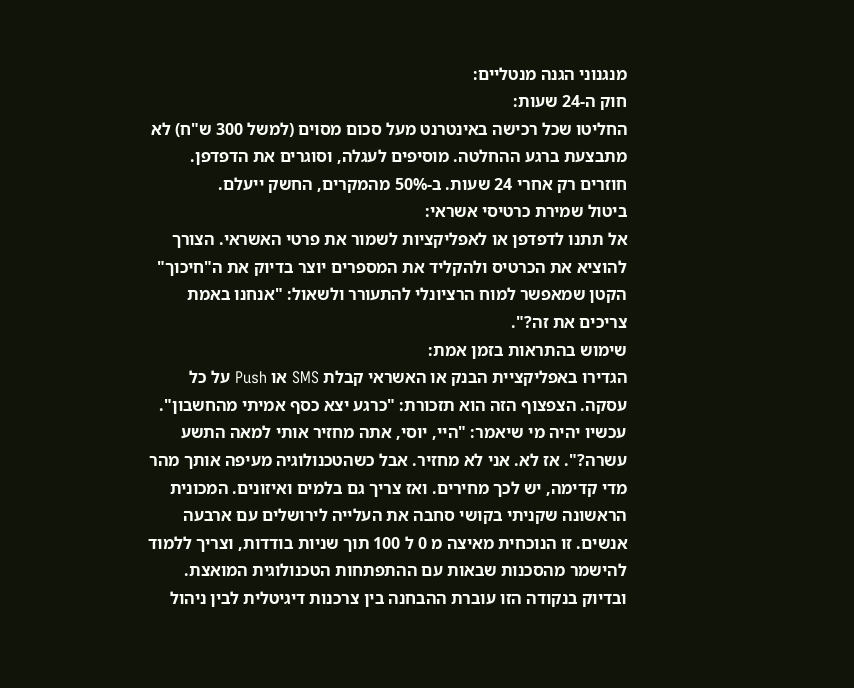מנגנוני הגנה מנטליים:
חוק ה-24 שעות:
החליטו שכל רכישה באינטרנט מעל סכום מסוים (למשל 300 ש"ח) לא מתבצעת ברגע ההחלטה. מוסיפים לעגלה, וסוגרים את הדפדפן. חוזרים רק אחרי 24 שעות. ב-50% מהמקרים, החשק ייעלם.
ביטול שמירת כרטיסי אשראי:
אל תתנו לדפדפן או לאפליקציות לשמור את פרטי האשראי. הצורך להוציא את הכרטיס ולהקליד את המספרים יוצר בדיוק את ה"חיכוך" הקטן שמאפשר למוח הרציונלי להתעורר ולשאול: "אנחנו באמת צריכים את זה?".
שימוש בהתראות בזמן אמת:
הגדירו באפליקציית הבנק או האשראי קבלת SMS או Push על כל עסקה. הצפצוף הזה הוא תזכורת: "כרגע יצא כסף אמיתי מהחשבון".
עכשיו יהיה מי שיאמר: "היי, יוסי, אתה מחזיר אותי למאה התשע עשרה?". אז לא. אני לא מחזיר. אבל כשהטכנולוגיה מעיפה אותך מהר מדי קדימה, יש לכך מחירים. ואז צריך גם בלמים ואיזונים. המכונית הראשונה שקניתי בקושי סחבה את העלייה לירושלים עם ארבעה אנשים. זו הנוכחית מאיצה מ 0 ל 100 תוך שניות בודדות, וצריך ללמוד להישמר מהסכנות שבאות עם ההתפתחות הטכנולוגית המואצת.
ובדיוק בנקודה הזו עוברת ההבחנה בין צרכנות דיגיטלית לבין ניהול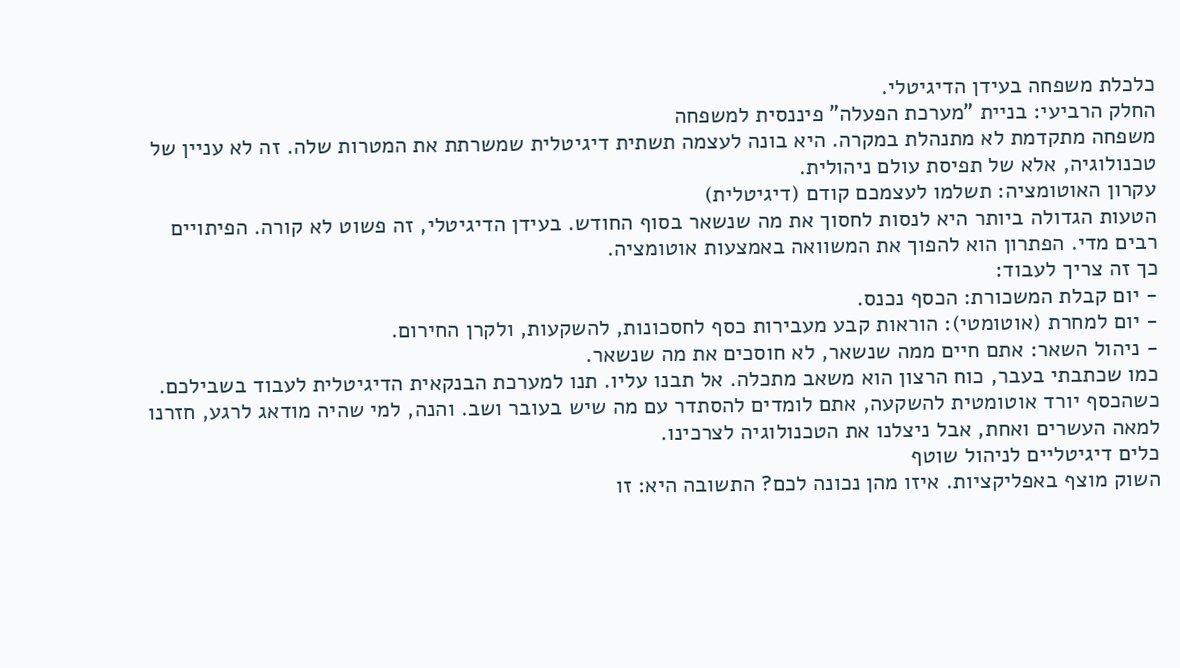כלכלת משפחה בעידן הדיגיטלי.
החלק הרביעי: בניית "מערכת הפעלה" פיננסית למשפחה
משפחה מתקדמת לא מתנהלת במקרה. היא בונה לעצמה תשתית דיגיטלית שמשרתת את המטרות שלה. זה לא עניין של טכנולוגיה, אלא של תפיסת עולם ניהולית.
עקרון האוטומציה: תשלמו לעצמכם קודם (דיגיטלית)
הטעות הגדולה ביותר היא לנסות לחסוך את מה שנשאר בסוף החודש. בעידן הדיגיטלי, זה פשוט לא קורה. הפיתויים רבים מדי. הפתרון הוא להפוך את המשוואה באמצעות אוטומציה.
כך זה צריך לעבוד:
- יום קבלת המשכורת: הכסף נכנס.
- יום למחרת (אוטומטי): הוראות קבע מעבירות כסף לחסכונות, להשקעות, ולקרן החירום.
- ניהול השאר: אתם חיים ממה שנשאר, לא חוסכים את מה שנשאר.
כמו שכתבתי בעבר, כוח הרצון הוא משאב מתכלה. אל תבנו עליו. תנו למערכת הבנקאית הדיגיטלית לעבוד בשבילכם. כשהכסף יורד אוטומטית להשקעה, אתם לומדים להסתדר עם מה שיש בעובר ושב. והנה, למי שהיה מודאג לרגע, חזרנו למאה העשרים ואחת, אבל ניצלנו את הטכנולוגיה לצרכינו.
כלים דיגיטליים לניהול שוטף
השוק מוצף באפליקציות. איזו מהן נכונה לכם? התשובה היא: זו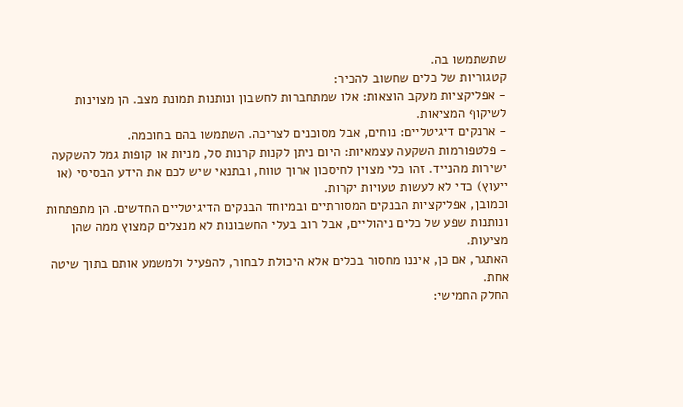שתשתמשו בה.
קטגוריות של כלים שחשוב להכיר:
- אפליקציות מעקב הוצאות: אלו שמתחברות לחשבון ונותנות תמונת מצב. הן מצוינות לשיקוף המציאות.
- ארנקים דיגיטליים: נוחים, אבל מסוכנים לצריכה. השתמשו בהם בחוכמה.
- פלטפורמות השקעה עצמאיות: היום ניתן לקנות קרנות סל, מניות או קופות גמל להשקעה ישירות מהנייד. זהו כלי מצוין לחיסכון ארוך טווח, ובתנאי שיש לכם את הידע הבסיסי (או ייעוץ) כדי לא לעשות טעויות יקרות.
וכמובן, אפליקציות הבנקים המסורתיים ובמיוחד הבנקים הדיגיטליים החדשים. הן מתפתחות ונותנות שפע של כלים ניהוליים, אבל רוב בעלי החשבונות לא מנצלים קמצוץ ממה שהן מציעות.
האתגר, אם כן, איננו מחסור בכלים אלא היכולת לבחור, להפעיל ולמשמע אותם בתוך שיטה אחת.
החלק החמישי: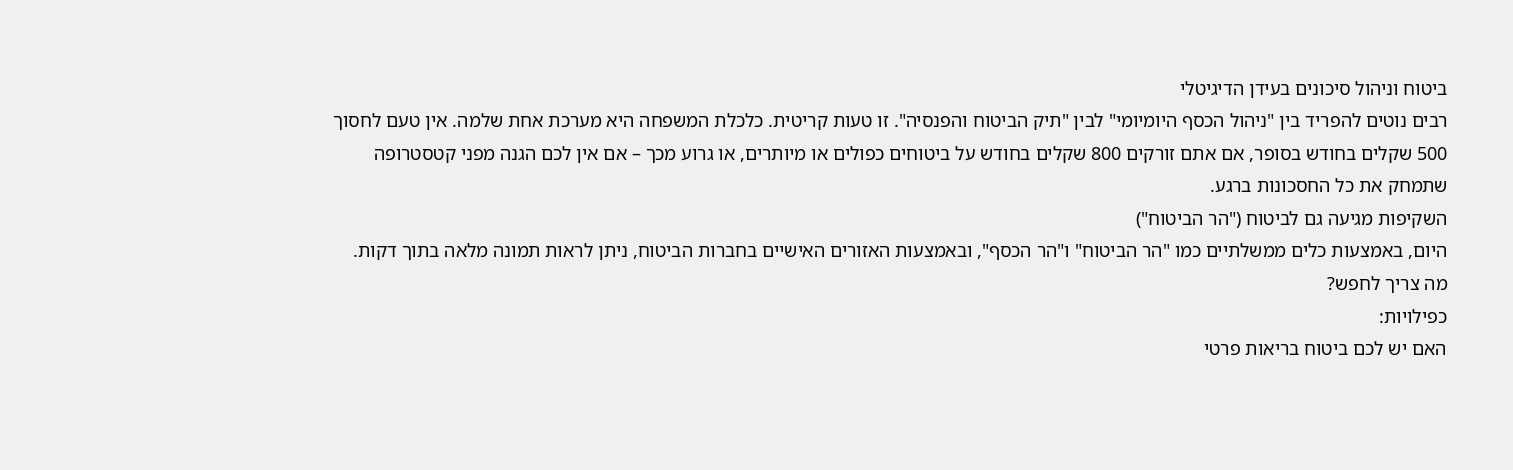ביטוח וניהול סיכונים בעידן הדיגיטלי
רבים נוטים להפריד בין "ניהול הכסף היומיומי" לבין "תיק הביטוח והפנסיה". זו טעות קריטית. כלכלת המשפחה היא מערכת אחת שלמה. אין טעם לחסוך 500 שקלים בחודש בסופר, אם אתם זורקים 800 שקלים בחודש על ביטוחים כפולים או מיותרים, או גרוע מכך – אם אין לכם הגנה מפני קטסטרופה שתמחק את כל החסכונות ברגע.
השקיפות מגיעה גם לביטוח ("הר הביטוח")
היום, באמצעות כלים ממשלתיים כמו "הר הביטוח" ו"הר הכסף", ובאמצעות האזורים האישיים בחברות הביטוח, ניתן לראות תמונה מלאה בתוך דקות.
מה צריך לחפש?
כפילויות:
האם יש לכם ביטוח בריאות פרטי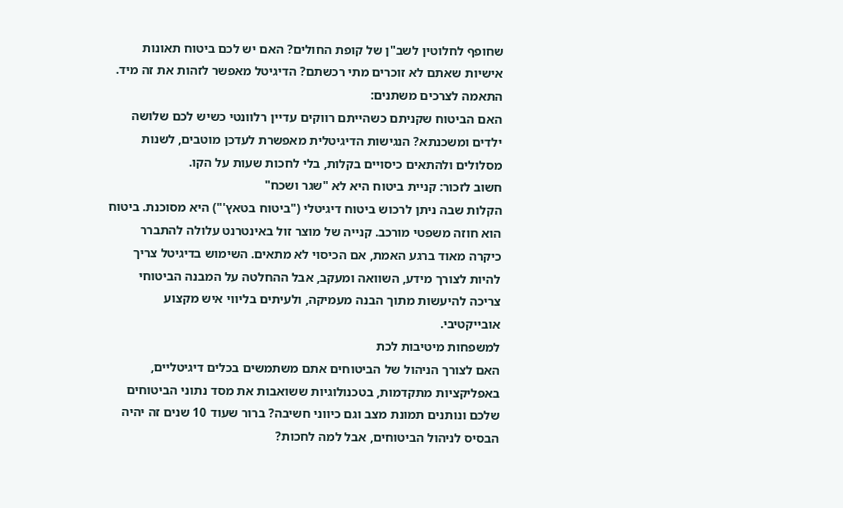שחופף לחלוטין לשב"ן של קופת החולים? האם יש לכם ביטוח תאונות אישיות שאתם לא זוכרים מתי רכשתם? הדיגיטל מאפשר לזהות את זה מיד.
התאמה לצרכים משתנים:
האם הביטוח שקניתם כשהייתם רווקים עדיין רלוונטי כשיש לכם שלושה ילדים ומשכנתא? הנגישות הדיגיטלית מאפשרת לעדכן מוטבים, לשנות מסלולים ולהתאים כיסויים בקלות, בלי לחכות שעות על הקו.
חשוב לזכור: קניית ביטוח היא לא "שגר ושכח"
הקלות שבה ניתן לרכוש ביטוח דיגיטלי ("ביטוח בטאץ'") היא מסוכנת. ביטוח הוא חוזה משפטי מורכב. קנייה של מוצר זול באינטרנט עלולה להתברר כיקרה מאוד ברגע האמת, אם הכיסוי לא מתאים. השימוש בדיגיטל צריך להיות לצורך מידע, השוואה ומעקב, אבל ההחלטה על המבנה הביטוחי צריכה להיעשות מתוך הבנה מעמיקה, ולעיתים בליווי איש מקצוע אובייקטיבי.
למשפחות מיטיבות לכת
האם לצורך הניהול של הביטוחים אתם משתמשים בכלים דיגיטליים, באפליקציות מתקדמות, בטכנולוגיות ששואבות את מסד נתוני הביטוחים שלכם ונותנים תמונת מצב וגם כיווני חשיבה? ברור שעוד 10 שנים זה יהיה הבסיס לניהול הביטוחים, אבל למה לחכות?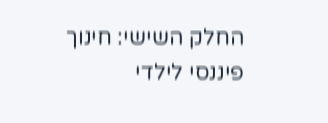החלק השישי: חינוך פיננסי לילדי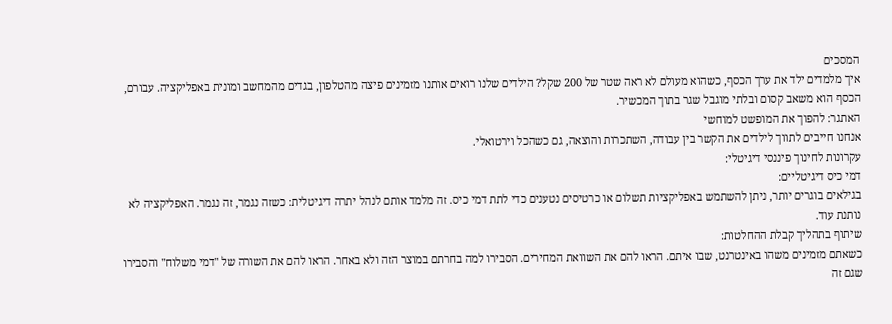המסכים
איך מלמדים ילד את ערך הכסף, כשהוא מעולם לא ראה שטר של 200 שקל? הילדים שלנו רואים אותנו מזמינים פיצה מהטלפון, בגדים מהמחשב ומונית באפליקציה. עבורם, הכסף הוא משאב קסום ובלתי מוגבל שגר בתוך המכשיר.
האתגר: להפוך את המופשט למוחשי
אנחנו חייבים לתווך לילדים את הקשר בין עבודה, השתכרות והוצאה, גם כשהכל וירטואלי.
עקרונות לחינוך פיננסי דיגיטלי:
דמי כיס דיגיטליים:
בגילאים בוגרים יותר, ניתן להשתמש באפליקציות תשלום או כרטיסים נטענים כדי לתת דמי כיס. זה מלמד אותם לנהל יתרה דיגיטלית: כשזה נגמר, זה נגמר. האפליקציה לא נותנת עוד.
שיתוף בתהליך קבלת ההחלטות:
כשאתם מזמינים משהו באינטרנט, שבו איתם. הראו להם את השוואת המחירים. הסבירו למה בחרתם במוצר הזה ולא באחר. הראו להם את השורה של "דמי משלוח" והסבירו שגם זה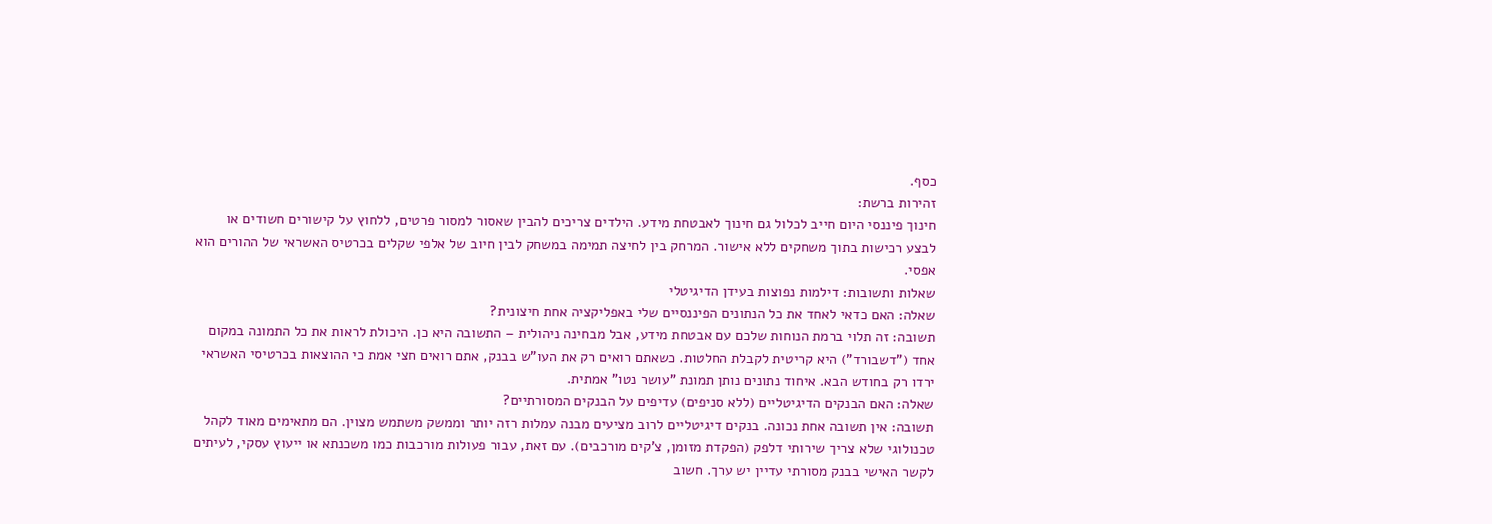כסף.
זהירות ברשת:
חינוך פיננסי היום חייב לכלול גם חינוך לאבטחת מידע. הילדים צריכים להבין שאסור למסור פרטים, ללחוץ על קישורים חשודים או לבצע רכישות בתוך משחקים ללא אישור. המרחק בין לחיצה תמימה במשחק לבין חיוב של אלפי שקלים בכרטיס האשראי של ההורים הוא אפסי.
שאלות ותשובות: דילמות נפוצות בעידן הדיגיטלי
שאלה: האם כדאי לאחד את כל הנתונים הפיננסיים שלי באפליקציה אחת חיצונית?
תשובה: זה תלוי ברמת הנוחות שלכם עם אבטחת מידע, אבל מבחינה ניהולית – התשובה היא כן. היכולת לראות את כל התמונה במקום אחד ("דשבורד") היא קריטית לקבלת החלטות. כשאתם רואים רק את העו"ש בבנק, אתם רואים חצי אמת כי ההוצאות בכרטיסי האשראי ירדו רק בחודש הבא. איחוד נתונים נותן תמונת "עושר נטו" אמתית.
שאלה: האם הבנקים הדיגיטליים (ללא סניפים) עדיפים על הבנקים המסורתיים?
תשובה: אין תשובה אחת נכונה. בנקים דיגיטליים לרוב מציעים מבנה עמלות רזה יותר וממשק משתמש מצוין. הם מתאימים מאוד לקהל טכנולוגי שלא צריך שירותי דלפק (הפקדת מזומן, צ'קים מורכבים). עם זאת, עבור פעולות מורכבות כמו משכנתא או ייעוץ עסקי, לעיתים לקשר האישי בבנק מסורתי עדיין יש ערך. חשוב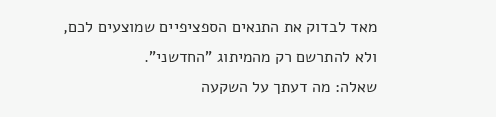מאד לבדוק את התנאים הספציפיים שמוצעים לכם, ולא להתרשם רק מהמיתוג "החדשני".
שאלה: מה דעתך על השקעה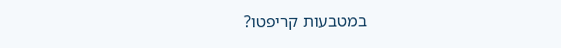במטבעות קריפטו?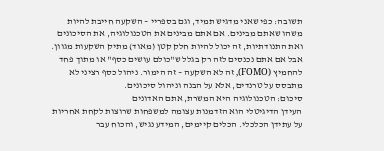תשובה: כפי שאני מדגיש תמיד, וגם בספריי – השקעה חייבת להיות משהו שאתם מבינים. אם אתם מבינים את הטכנולוגיה, את הסיכונים ואת התנודתיות, זה יכול להיות חלק קטן (מאוד) מתיק השקעות מגוון. אבל אם אתם נכנסים לזה רק בגלל ש"כולם עושים כסף" או מתוך פחד להחמיץ (FOMO), זה לא השקעה – זה הימור. ניהול כסף רציני לא מתבסס על טרנדים, אלא על הבנה וניהול סיכונים.
סיכום: הטכנולוגיה היא המשרת, אתם האדונים
העידן הדיגיטלי הוא הזדמנות עצומה למשפחות שרוצות לקחת אחריות על עתידן הכלכלי. הכלים קיימים, המידע נגיש, והכוח עבר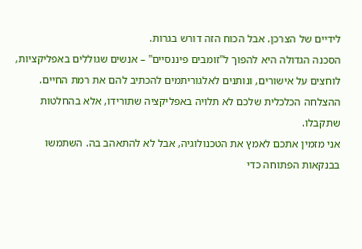לידיים של הצרכן. אבל הכוח הזה דורש בגרות.
הסכנה הגדולה היא להפוך ל"זומבים פיננסיים" – אנשים שגוללים באפליקציות, לוחצים על אישורים, ונותנים לאלגוריתמים להכתיב להם את רמת החיים. ההצלחה הכלכלית שלכם לא תלויה באפליקציה שתורידו, אלא בהחלטות שתקבלו.
אני מזמין אתכם לאמץ את הטכנולוגיה, אבל לא להתאהב בה. השתמשו בבנקאות הפתוחה כדי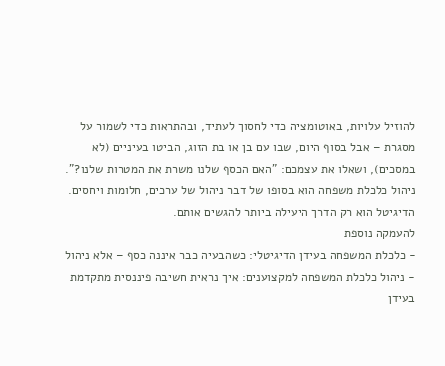להוזיל עלויות, באוטומציה כדי לחסוך לעתיד, ובהתראות כדי לשמור על מסגרת – אבל בסוף היום, שבו עם בן או בת הזוג, הביטו בעיניים (לא במסכים), ושאלו את עצמכם: "האם הכסף שלנו משרת את המטרות שלנו?".
ניהול כלכלת משפחה הוא בסופו של דבר ניהול של ערכים, חלומות ויחסים. הדיגיטל הוא רק הדרך היעילה ביותר להגשים אותם.
להעמקה נוספת
- כלכלת המשפחה בעידן הדיגיטלי: כשהבעיה כבר איננה כסף – אלא ניהול
- ניהול כלכלת המשפחה למקצוענים: איך נראית חשיבה פיננסית מתקדמת בעידן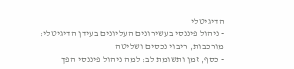הדיגיטלי
- ניהול פיננסי בעשירונים העליונים בעידן הדיגיטלי: מורכבות, ריבוי נכסים ושליטה
- כסף, זמן ותשומת לב: למה ניהול פיננסי הפך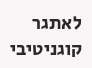לאתגר קוגניטיבי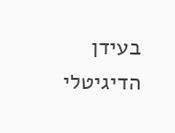בעידן הדיגיטלי